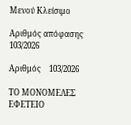Μενού Κλείσιμο

Αριθμός απόφασης 103/2026

Αριθμός    103/2026

ΤΟ ΜΟΝΟΜΕΛΕΣ ΕΦΕΤΕΙΟ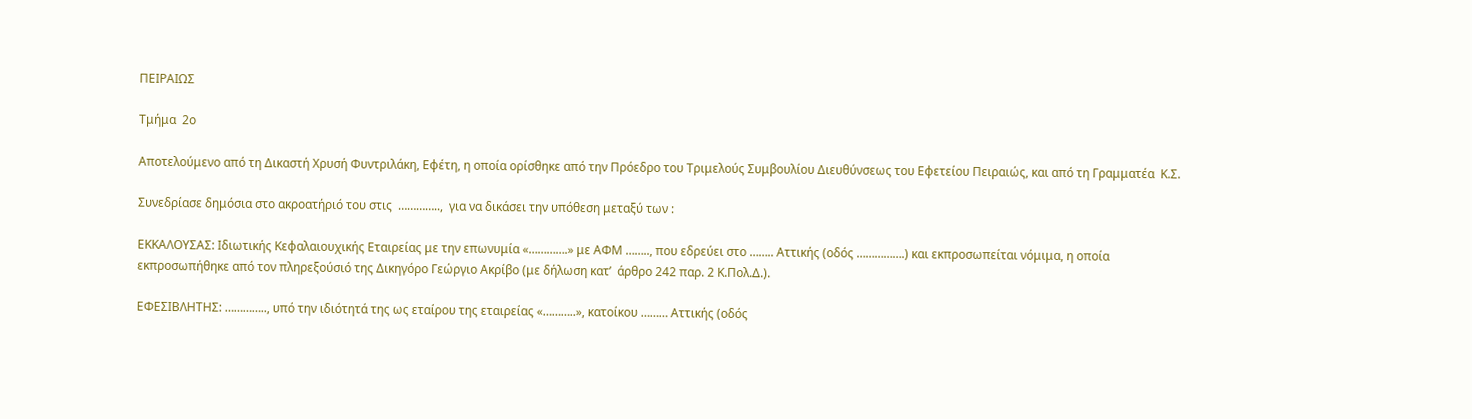ΠΕΙΡΑΙΩΣ

Τμήμα  2ο

Αποτελούμενο από τη Δικαστή Χρυσή Φυντριλάκη, Εφέτη, η οποία ορίσθηκε από την Πρόεδρο του Τριμελούς Συμβουλίου Διευθύνσεως του Εφετείου Πειραιώς, και από τη Γραμματέα  Κ.Σ.

Συνεδρίασε δημόσια στο ακροατήριό του στις  …………..,  για να δικάσει την υπόθεση μεταξύ των :

ΕΚΚΑΛΟΥΣΑΣ: Ιδιωτικής Κεφαλαιουχικής Εταιρείας με την επωνυμία «………….» με ΑΦΜ …….., που εδρεύει στο …….. Αττικής (οδός …………….) και εκπροσωπείται νόμιμα, η οποία εκπροσωπήθηκε από τον πληρεξούσιό της Δικηγόρο Γεώργιο Ακρίβο (με δήλωση κατ’  άρθρο 242 παρ. 2 Κ.Πολ.Δ.).

ΕΦΕΣΙΒΛΗΤΗΣ: ………….., υπό την ιδιότητά της ως εταίρου της εταιρείας «………..», κατοίκου ……… Αττικής (οδός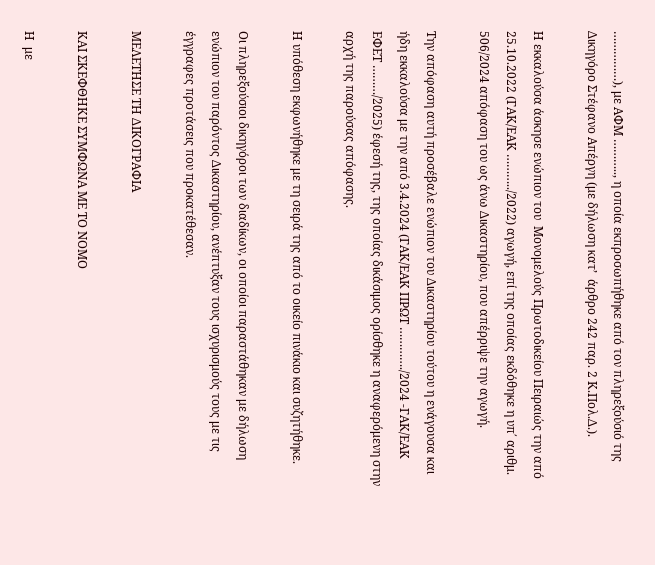……………), με ΑΦΜ ……….., η οποία εκπροσωπήθηκε από τον πληρεξούσιό της Δικηγόρο Στέφανο Απέργη (με δήλωση κατ’  άρθρο 242 παρ. 2 Κ.Πολ.Δ.).

Η εκκαλούσα άσκησε ενώπιον του  Μονομελούς Πρωτοδικείου Πειραιώς την από 25.10.2022 (ΓΑΚ/ΕΑΚ ………../2022) αγωγή, επί της οποίας εκδόθηκε η υπ΄ αριθμ. 506/2024 απόφαση του ως άνω Δικαστηρίου, που απέρριψε την αγωγή.

Την απόφαση αυτή προσέβαλε ενώπιον του Δικαστηρίου τούτου η ενάγουσα και ήδη εκκαλούσα με την από 3.4.2024 (ΓΑΚ/ΕΑΚ ΠΡΩΤ …………./2024 -ΓΑΚ/ΕΑΚ ΕΦΕΤ ………/2025) έφεσή της, της οποίας δικάσιμος ορίσθηκε η αναφερόμενη στην αρχή της παρούσας απόφασης.

Η υπόθεση εκφωνήθηκε με τη σειρά της από το οικείο πινάκιο και συζητήθηκε.

Οι πληρεξούσιοι δικηγόροι των διαδίκων, οι οποίοι παραστάθηκαν με δήλωση ενώπιον του παρόντος Δικαστηρίου, ανέπτυξαν τους ισχυρισμούς τους με τις έγγραφες προτάσεις που προκατέθεσαν.

ΜΕΛΕΤΗΣΕ ΤΗ ΔΙΚΟΓΡΑΦΙΑ

ΚΑΙ ΣΚΕΦΘΗΚΕ ΣΥΜΦΩΝΑ ΜΕ ΤΟ ΝΟΜΟ

Η  με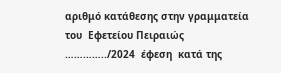αριθμό κατάθεσης στην γραμματεία του  Εφετείου Πειραιώς   …………../2024  έφεση  κατά της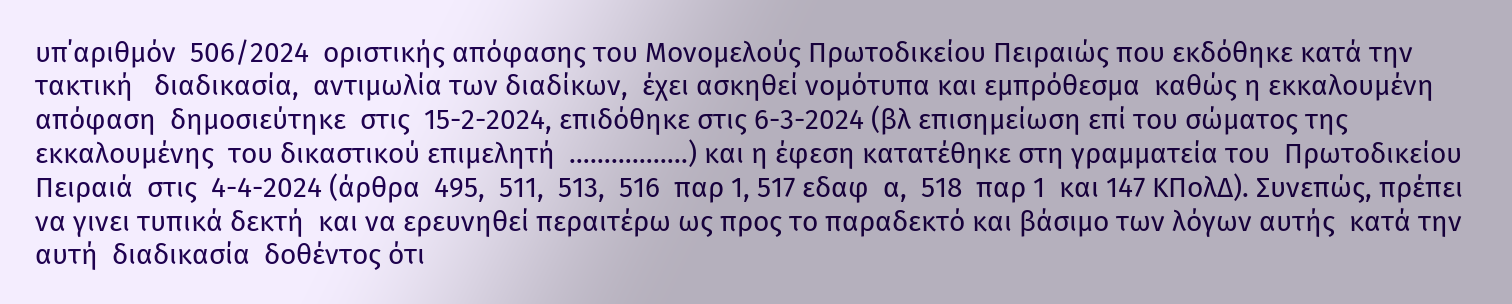υπ΄αριθμόν  506/2024  οριστικής απόφασης του Μονομελούς Πρωτοδικείου Πειραιώς που εκδόθηκε κατά την τακτική   διαδικασία,  αντιμωλία των διαδίκων,  έχει ασκηθεί νομότυπα και εμπρόθεσμα  καθώς η εκκαλουμένη απόφαση  δημοσιεύτηκε  στις  15-2-2024, επιδόθηκε στις 6-3-2024 (βλ επισημείωση επί του σώματος της εκκαλουμένης  του δικαστικού επιμελητή  ……………..) και η έφεση κατατέθηκε στη γραμματεία του  Πρωτοδικείου Πειραιά  στις  4-4-2024 (άρθρα  495,  511,  513,  516  παρ 1, 517 εδαφ  α,  518  παρ 1  και 147 ΚΠολΔ). Συνεπώς, πρέπει να γινει τυπικά δεκτή  και να ερευνηθεί περαιτέρω ως προς το παραδεκτό και βάσιμο των λόγων αυτής  κατά την  αυτή  διαδικασία  δοθέντος ότι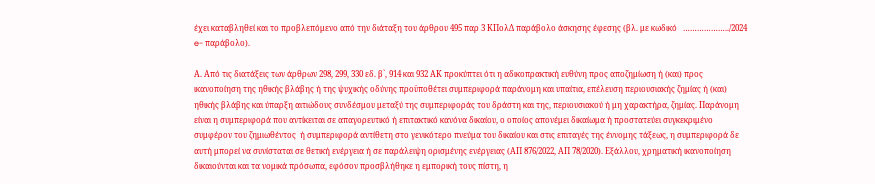έχει καταβληθεί και το προβλεπόμενο από την διάταξη του άρθρου 495 παρ 3 ΚΠολΔ παράβολο άσκησης έφεσης (βλ. με κωδικό   ………………../2024 e- παράβολο).

Α. Από τις διατάξεις των άρθρων 298, 299, 330 εδ. β`, 914 και 932 ΑΚ προκύπτει ότι η αδικοπρακτική ευθύνη προς αποζημίωση ή (και) προς ικανοποίηση της ηθικής βλάβης ή της ψυχικής οδύνης προϋποθέτει συμπεριφορά παράνομη και υπαίτια, επέλευση περιουσιακής ζημίας ή (και) ηθικής βλάβης και ύπαρξη αιτιώδους συνδέσμου μεταξύ της συμπεριφοράς του δράστη και της, περιουσιακού ή μη χαρακτήρα, ζημίας. Παράνομη είναι η συμπεριφορά που αντίκειται σε απαγορευτικό ή επιτακτικό κανόνα δικαίου, ο οποίος απονέμει δικαίωμα ή προστατεύει συγκεκριμένο συμφέρον του ζημιωθέντος  ή συμπεριφορά αντίθετη στο γενικότερο πνεύμα του δικαίου και στις επιταγές της έννομης τάξεως, η συμπεριφορά δε αυτή μπορεί να συνίσταται σε θετική ενέργεια ή σε παράλειψη ορισμένης ενέργειας (ΑΠ 876/2022, ΑΠ 78/2020). Εξάλλου, χρηματική ικανοποίηση δικαιούνται και τα νομικά πρόσωπα, εφόσον προσβλήθηκε η εμπορική τους πίστη, η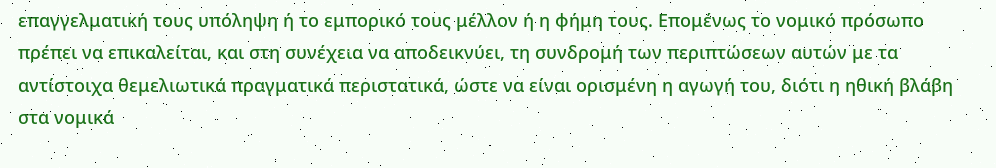επαγγελματική τους υπόληψη ή το εμπορικό τους μέλλον ή η φήμη τους. Επομένως το νομικό πρόσωπο πρέπει να επικαλείται, και στη συνέχεια να αποδεικνύει, τη συνδρομή των περιπτώσεων αυτών με τα αντίστοιχα θεμελιωτικά πραγματικά περιστατικά, ώστε να είναι ορισμένη η αγωγή του, διότι η ηθική βλάβη στα νομικά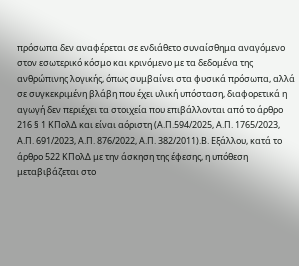πρόσωπα δεν αναφέρεται σε ενδιάθετο συναίσθημα αναγόμενο στον εσωτερικό κόσμο και κρινόμενο με τα δεδομένα της ανθρώπινης λογικής, όπως συμβαίνει στα φυσικά πρόσωπα, αλλά σε συγκεκριμένη βλάβη που έχει υλική υπόσταση, διαφορετικά η αγωγή δεν περιέχει τα στοιχεία που επιβάλλονται από το άρθρο 216 § 1 ΚΠολΔ και είναι αόριστη (Α.Π.594/2025, Α.Π. 1765/2023, Α.Π. 691/2023, Α.Π. 876/2022, Α.Π. 382/2011).Β. Εξάλλου, κατά το άρθρο 522 ΚΠολΔ με την άσκηση της έφεσης, η υπόθεση μεταβιβάζεται στο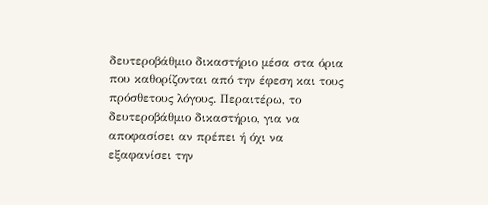δευτεροβάθμιο δικαστήριο μέσα στα όρια που καθορίζονται από την έφεση και τους πρόσθετους λόγους. Περαιτέρω, το δευτεροβάθμιο δικαστήριο, για να αποφασίσει αν πρέπει ή όχι να εξαφανίσει την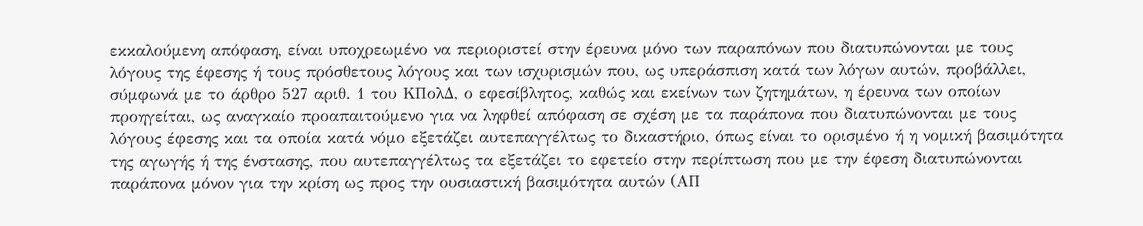εκκαλούμενη απόφαση, είναι υποχρεωμένο να περιοριστεί στην έρευνα μόνο των παραπόνων που διατυπώνονται με τους λόγους της έφεσης ή τους πρόσθετους λόγους και των ισχυρισμών που, ως υπεράσπιση κατά των λόγων αυτών, προβάλλει, σύμφωνά με το άρθρο 527 αριθ. 1 του ΚΠολΔ, ο εφεσίβλητος, καθώς και εκείνων των ζητημάτων, η έρευνα των οποίων προηγείται, ως αναγκαίο προαπαιτούμενο για να ληφθεί απόφαση σε σχέση με τα παράπονα που διατυπώνονται με τους λόγους έφεσης και τα οποία κατά νόμο εξετάζει αυτεπαγγέλτως το δικαστήριο, όπως είναι το ορισμένο ή η νομική βασιμότητα της αγωγής ή της ένστασης, που αυτεπαγγέλτως τα εξετάζει το εφετείο στην περίπτωση που με την έφεση διατυπώνονται παράπονα μόνον για την κρίση ως προς την ουσιαστική βασιμότητα αυτών (ΑΠ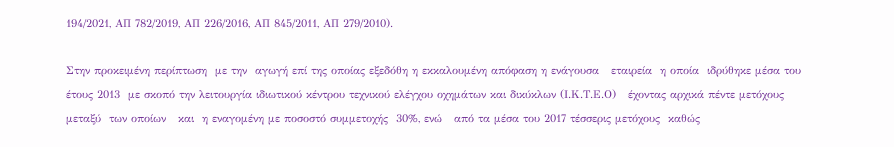194/2021, ΑΠ 782/2019, ΑΠ 226/2016, ΑΠ 845/2011, ΑΠ 279/2010).

Στην προκειμένη περίπτωση  με την  αγωγή επί της οποίας εξεδόθη η εκκαλουμένη απόφαση η ενάγουσα   εταιρεία  η οποία  ιδρύθηκε μέσα του έτους 2013  με σκοπό την λειτουργία ιδιωτικού κέντρου τεχνικού ελέγχου οχημάτων και δικύκλων (Ι.Κ.Τ.Ε.Ο)   έχοντας αρχικά πέντε μετόχους μεταξύ  των οποίων   και  η εναγομένη με ποσοστό συμμετοχής  30%, ενώ   από τα μέσα του 2017 τέσσερις μετόχους  καθώς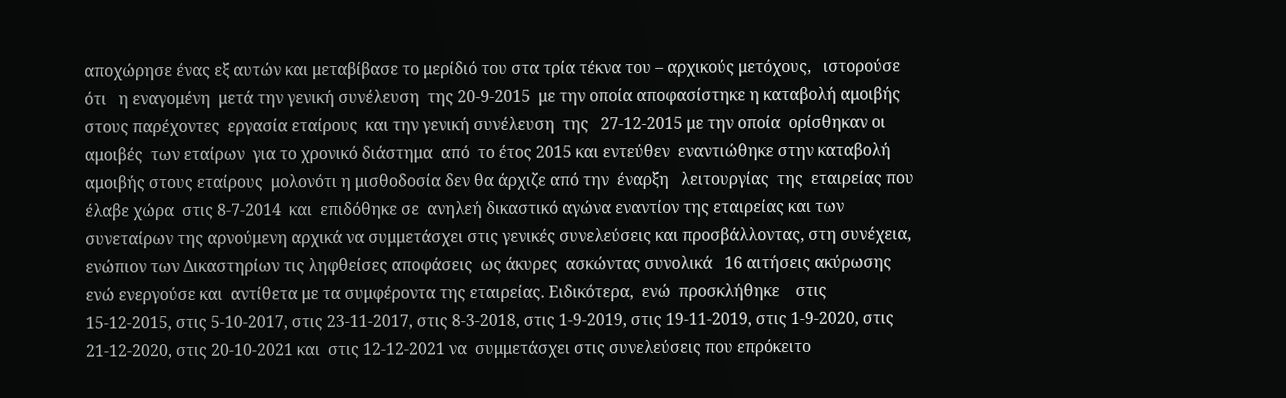αποχώρησε ένας εξ αυτών και μεταβίβασε το μερίδιό του στα τρία τέκνα του – αρχικούς μετόχους,   ιστορούσε ότι   η εναγομένη  μετά την γενική συνέλευση  της 20-9-2015  με την οποία αποφασίστηκε η καταβολή αμοιβής στους παρέχοντες  εργασία εταίρους  και την γενική συνέλευση  της   27-12-2015 με την οποία  ορίσθηκαν οι αμοιβές  των εταίρων  για το χρονικό διάστημα  από  το έτος 2015 και εντεύθεν  εναντιώθηκε στην καταβολή  αμοιβής στους εταίρους  μολονότι η μισθοδοσία δεν θα άρχιζε από την  έναρξη   λειτουργίας  της  εταιρείας που έλαβε χώρα  στις 8-7-2014  και  επιδόθηκε σε  ανηλεή δικαστικό αγώνα εναντίον της εταιρείας και των συνεταίρων της αρνούμενη αρχικά να συμμετάσχει στις γενικές συνελεύσεις και προσβάλλοντας, στη συνέχεια,  ενώπιον των Δικαστηρίων τις ληφθείσες αποφάσεις  ως άκυρες  ασκώντας συνολικά   16 αιτήσεις ακύρωσης  ενώ ενεργούσε και  αντίθετα με τα συμφέροντα της εταιρείας. Ειδικότερα,  ενώ  προσκλήθηκε    στις 15-12-2015, στις 5-10-2017, στις 23-11-2017, στις 8-3-2018, στις 1-9-2019, στις 19-11-2019, στις 1-9-2020, στις 21-12-2020, στις 20-10-2021 και  στις 12-12-2021 να  συμμετάσχει στις συνελεύσεις που επρόκειτο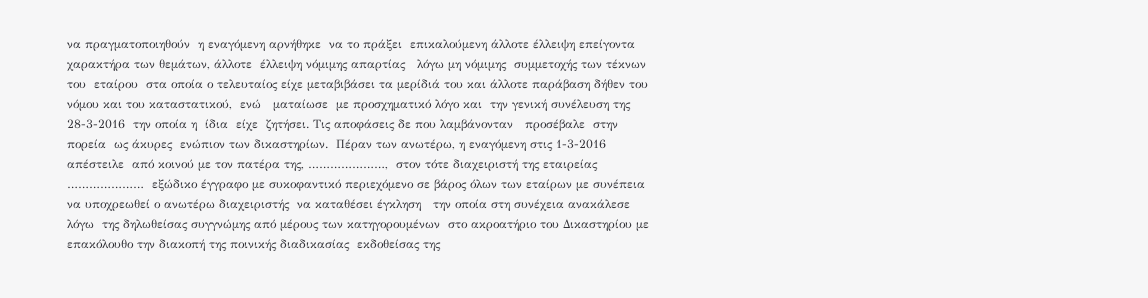να πραγματοποιηθούν  η εναγόμενη αρνήθηκε  να το πράξει  επικαλούμενη άλλοτε έλλειψη επείγοντα χαρακτήρα των θεμάτων, άλλοτε  έλλειψη νόμιμης απαρτίας   λόγω μη νόμιμης  συμμετοχής των τέκνων του  εταίρου  στα οποία ο τελευταίος είχε μεταβιβάσει τα μερίδιά του και άλλοτε παράβαση δήθεν του νόμου και του καταστατικού,  ενώ   ματαίωσε  με προσχηματικό λόγο και  την γενική συνέλευση της  28-3-2016  την οποία η  ίδια  είχε  ζητήσει. Τις αποφάσεις δε που λαμβάνονταν   προσέβαλε  στην πορεία  ως άκυρες  ενώπιον των δικαστηρίων.  Πέραν των ανωτέρω, η εναγόμενη στις 1-3-2016 απέστειλε  από κοινού με τον πατέρα της, …………………,  στον τότε διαχειριστή της εταιρείας …………………  εξώδικο έγγραφο με συκοφαντικό περιεχόμενο σε βάρος όλων των εταίρων με συνέπεια να υποχρεωθεί ο ανωτέρω διαχειριστής  να καταθέσει έγκληση   την οποία στη συνέχεια ανακάλεσε   λόγω  της δηλωθείσας συγγνώμης από μέρους των κατηγορουμένων  στο ακροατήριο του Δικαστηρίου με επακόλουθο την διακοπή της ποινικής διαδικασίας  εκδοθείσας της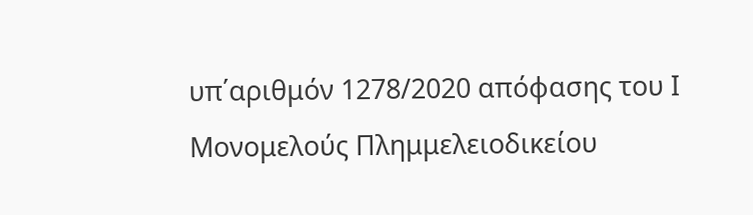υπ΄αριθμόν 1278/2020 απόφασης του Ι Μονομελούς Πλημμελειοδικείου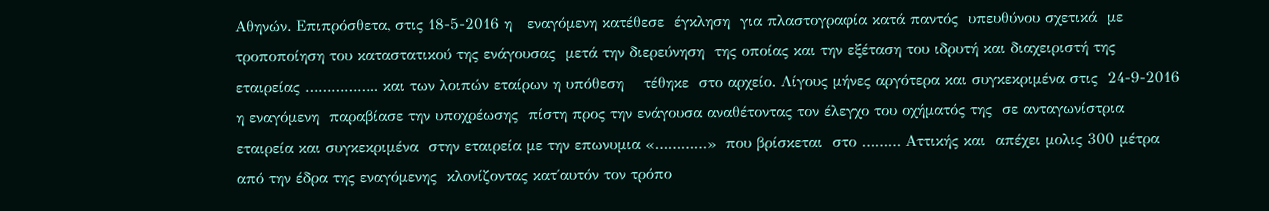Αθηνών. Επιπρόσθετα, στις 18-5-2016 η   εναγόμενη κατέθεσε  έγκληση  για πλαστογραφία κατά παντός  υπευθύνου σχετικά  με τροποποίηση του καταστατικού της ενάγουσας  μετά την διερεύνηση  της οποίας και την εξέταση του ιδρυτή και διαχειριστή της εταιρείας …………….. και των λοιπών εταίρων η υπόθεση    τέθηκε  στο αρχείο. Λίγους μήνες αργότερα και συγκεκριμένα στις  24-9-2016 η εναγόμενη  παραβίασε την υποχρέωσης  πίστη προς την ενάγουσα αναθέτοντας τον έλεγχο του οχήματός της  σε ανταγωνίστρια εταιρεία και συγκεκριμένα  στην εταιρεία με την επωνυμια «…………»  που βρίσκεται  στο ……… Αττικής και  απέχει μολις 300 μέτρα από την έδρα της εναγόμενης  κλονίζοντας κατ΄αυτόν τον τρόπο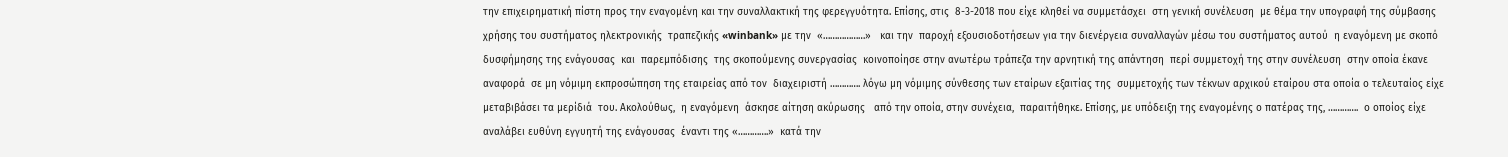την επιχειρηματική πίστη προς την εναγομένη και την συναλλακτική της φερεγγυότητα. Επίσης, στις  8-3-2018 που είχε κληθεί να συμμετάσχει  στη γενική συνέλευση  με θέμα την υπογραφή της σύμβασης χρήσης του συστήματος ηλεκτρονικής  τραπεζικής «winbank» με την  «………………»   και την  παροχή εξουσιοδοτήσεων για την διενέργεια συναλλαγών μέσω του συστήματος αυτού  η εναγόμενη με σκοπό δυσφήμησης της ενάγουσας  και  παρεμπόδισης  της σκοπούμενης συνεργασίας  κοινοποίησε στην ανωτέρω τράπεζα την αρνητική της απάντηση  περί συμμετοχή της στην συνέλευση  στην οποία έκανε αναφορά  σε μη νόμιμη εκπροσώπηση της εταιρείας από τον  διαχειριστή …………. λόγω μη νόμιμης σύνθεσης των εταίρων εξαιτίας της  συμμετοχής των τέκνων αρχικού εταίρου στα οποία ο τελευταίος είχε μεταβιβάσει τα μερίδιά  του. Ακολούθως,  η εναγόμενη  άσκησε αίτηση ακύρωσης   από την οποία, στην συνέχεια,  παραιτήθηκε. Επίσης, με υπόδειξη της εναγομένης ο πατέρας της, ………….  ο οποίος είχε  αναλάβει ευθύνη εγγυητή της ενάγουσας  έναντι της «………….»  κατά την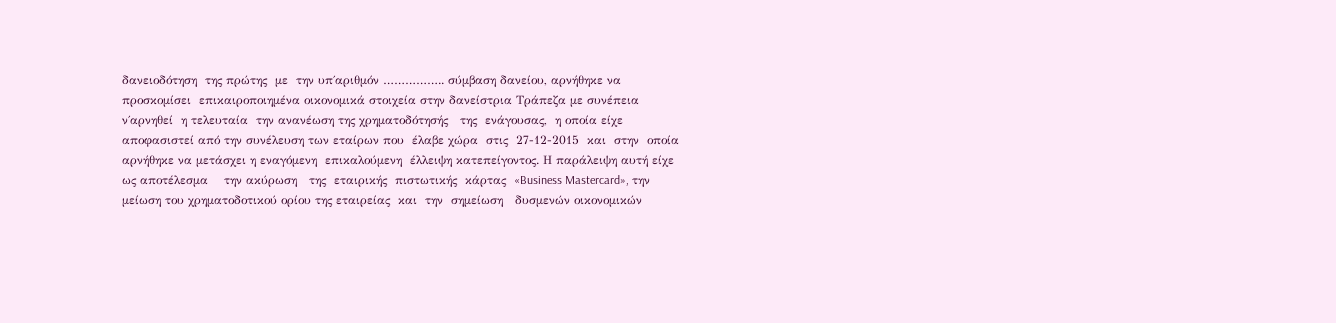δανειοδότηση  της πρώτης  με  την υπ΄αριθμόν …………….. σύμβαση δανείου, αρνήθηκε να προσκομίσει  επικαιροποιημένα οικονομικά στοιχεία στην δανείστρια Τράπεζα με συνέπεια  ν΄αρνηθεί  η τελευταία  την ανανέωση της χρηματοδότησής   της  ενάγουσας,  η οποία είχε αποφασιστεί από την συνέλευση των εταίρων που  έλαβε χώρα  στις  27-12-2015  και  στην  οποία αρνήθηκε να μετάσχει η εναγόμενη  επικαλούμενη  έλλειψη κατεπείγοντος. Η παράλειψη αυτή είχε ως αποτέλεσμα    την ακύρωση   της  εταιρικής  πιστωτικής  κάρτας  «Business Mastercard», την μείωση του χρηματοδοτικού ορίου της εταιρείας  και  την  σημείωση   δυσμενών οικονομικών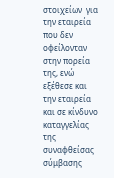στοιχείων  για την εταιρεία  που δεν οφείλονταν στην πορεία της, ενώ εξέθεσε και την εταιρεία και σε κίνδυνο καταγγελίας της συναφθείσας σύμβασης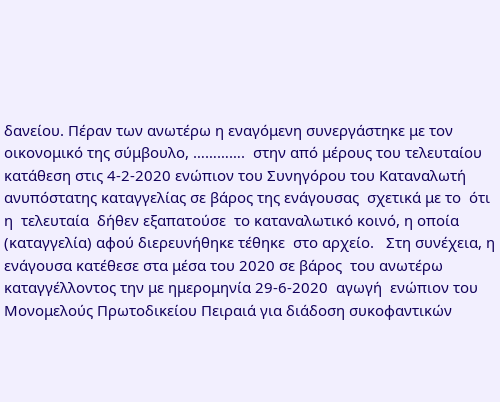δανείου. Πέραν των ανωτέρω η εναγόμενη συνεργάστηκε με τον οικονομικό της σύμβουλο, ………….  στην από μέρους του τελευταίου κατάθεση στις 4-2-2020 ενώπιον του Συνηγόρου του Καταναλωτή ανυπόστατης καταγγελίας σε βάρος της ενάγουσας  σχετικά με το  ότι η  τελευταία  δήθεν εξαπατούσε  το καταναλωτικό κοινό, η οποία (καταγγελία) αφού διερευνήθηκε τέθηκε  στο αρχείο.   Στη συνέχεια, η ενάγουσα κατέθεσε στα μέσα του 2020 σε βάρος  του ανωτέρω  καταγγέλλοντος την με ημερομηνία 29-6-2020  αγωγή  ενώπιον του Μονομελούς Πρωτοδικείου Πειραιά για διάδοση συκοφαντικών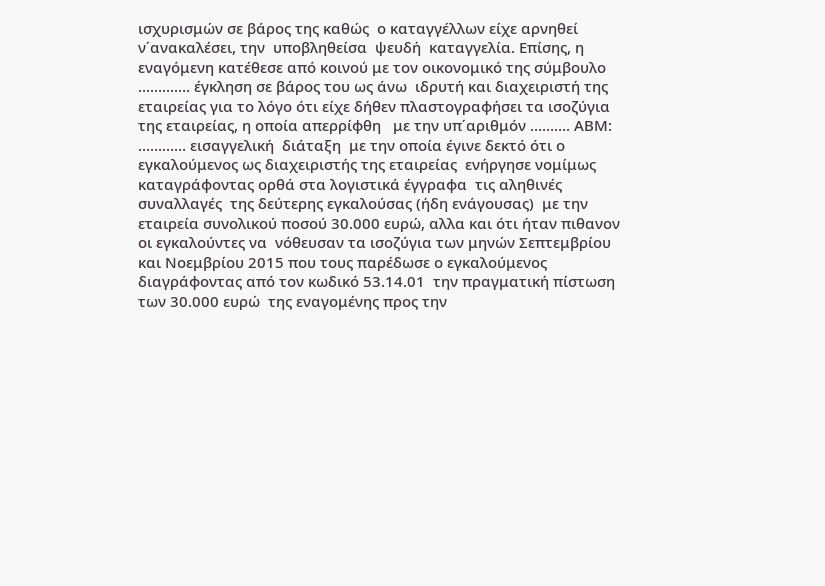ισχυρισμών σε βάρος της καθώς  ο καταγγέλλων είχε αρνηθεί  ν΄ανακαλέσει, την  υποβληθείσα  ψευδή  καταγγελία. Επίσης, η εναγόμενη κατέθεσε από κοινού με τον οικονομικό της σύμβουλο …………. έγκληση σε βάρος του ως άνω  ιδρυτή και διαχειριστή της εταιρείας για το λόγο ότι είχε δήθεν πλαστογραφήσει τα ισοζύγια της εταιρείας, η οποία απερρίφθη   με την υπ΄αριθμόν ………. ΑΒΜ: ………… εισαγγελική  διάταξη  με την οποία έγινε δεκτό ότι ο  εγκαλούμενος ως διαχειριστής της εταιρείας  ενήργησε νομίμως καταγράφοντας ορθά στα λογιστικά έγγραφα  τις αληθινές συναλλαγές  της δεύτερης εγκαλούσας (ήδη ενάγουσας)  με την εταιρεία συνολικού ποσού 30.000 ευρώ, αλλα και ότι ήταν πιθανον οι εγκαλούντες να  νόθευσαν τα ισοζύγια των μηνών Σεπτεμβρίου και Νοεμβρίου 2015 που τους παρέδωσε ο εγκαλούμενος διαγράφοντας από τον κωδικό 53.14.01  την πραγματική πίστωση των 30.000 ευρώ  της εναγομένης προς την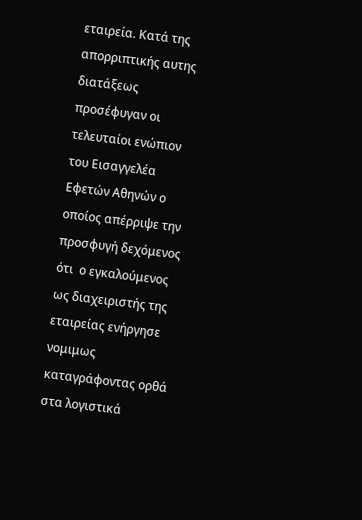εταιρεία. Κατά της απορριπτικής αυτης διατάξεως προσέφυγαν οι τελευταίοι ενώπιον του Εισαγγελέα Εφετών Αθηνών ο οποίος απέρριψε την προσφυγή δεχόμενος ότι  ο εγκαλούμενος ως διαχειριστής της εταιρείας ενήργησε νομιμως καταγράφοντας ορθά στα λογιστικά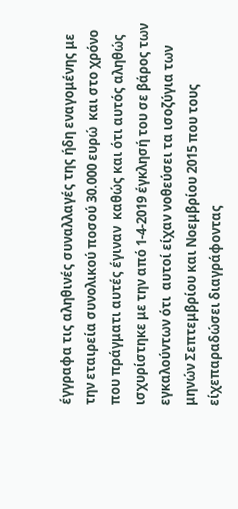έγγραφα τις αληθινές συναλλαγές της ήδη εναγομένης με την εταιρεία συνολικού ποσού 30.000 ευρώ  και στο χρόνο που πράγματι αυτές έγιναν  καθώς και ότι αυτός αληθώς ισχυρίστηκε με την από 1-4-2019 έγκλησή του σε βάρος των εγκαλούντων ότι  αυτοί είχαν νοθεύσει τα ισοζύγια των μηνών Σεπτεμβρίου και Νοεμβρίου 2015 που τους είχεπαραδώσει διαγράφοντας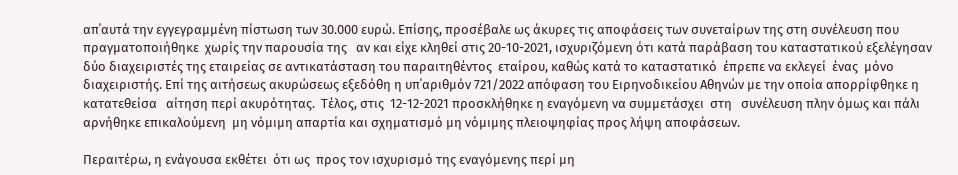απ΄αυτά την εγγεγραμμένη πίστωση των 30.000 ευρώ. Επίσης, προσέβαλε ως άκυρες τις αποφάσεις των συνεταίρων της στη συνέλευση που πραγματοποιήθηκε  χωρίς την παρουσία της   αν και είχε κληθεί στις 20-10-2021, ισχυριζόμενη ότι κατά παράβαση του καταστατικού εξελέγησαν δύο διαχειριστές της εταιρείας σε αντικατάσταση του παραιτηθέντος  εταίρου, καθώς κατά το καταστατικό  έπρεπε να εκλεγεί  ένας  μόνο  διαχειριστής. Επί της αιτήσεως ακυρώσεως εξεδόθη η υπ΄αριθμόν 721/2022 απόφαση του Ειρηνοδικείου Αθηνών με την οποία απορρίφθηκε η κατατεθείσα   αίτηση περί ακυρότητας.  Τέλος, στις  12-12-2021 προσκλήθηκε η εναγόμενη να συμμετάσχει  στη   συνέλευση πλην όμως και πάλι αρνήθηκε επικαλούμενη  μη νόμιμη απαρτία και σχηματισμό μη νόμιμης πλειοψηφίας προς λήψη αποφάσεων.

Περαιτέρω, η ενάγουσα εκθέτει  ότι ως  προς τον ισχυρισμό της εναγόμενης περί μη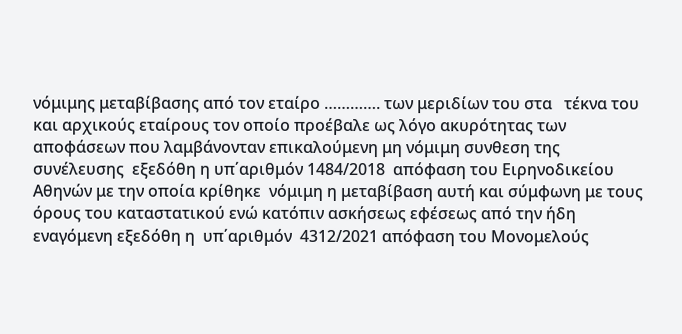νόμιμης μεταβίβασης από τον εταίρο …………. των μεριδίων του στα   τέκνα του και αρχικούς εταίρους τον οποίο προέβαλε ως λόγο ακυρότητας των αποφάσεων που λαμβάνονταν επικαλούμενη μη νόμιμη συνθεση της συνέλευσης  εξεδόθη η υπ΄αριθμόν 1484/2018  απόφαση του Ειρηνοδικείου Αθηνών με την οποία κρίθηκε  νόμιμη η μεταβίβαση αυτή και σύμφωνη με τους όρους του καταστατικού ενώ κατόπιν ασκήσεως εφέσεως από την ήδη εναγόμενη εξεδόθη η  υπ΄αριθμόν  4312/2021 απόφαση του Μονομελούς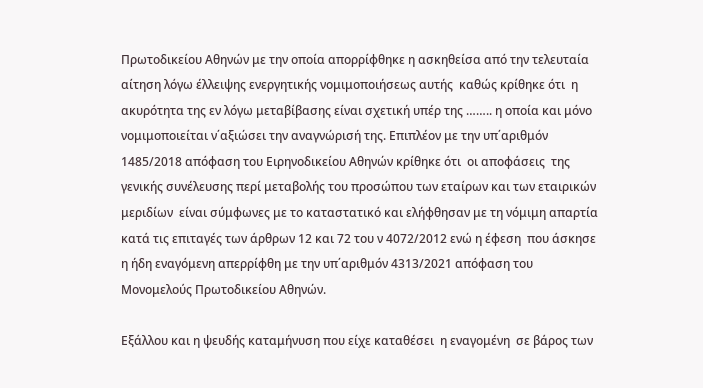Πρωτοδικείου Αθηνών με την οποία απορρίφθηκε η ασκηθείσα από την τελευταία αίτηση λόγω έλλειψης ενεργητικής νομιμοποιήσεως αυτής  καθώς κρίθηκε ότι  η ακυρότητα της εν λόγω μεταβίβασης είναι σχετική υπέρ της …….. η οποία και μόνο νομιμοποιείται ν΄αξιώσει την αναγνώρισή της. Επιπλέον με την υπ΄αριθμόν 1485/2018 απόφαση του Ειρηνοδικείου Αθηνών κρίθηκε ότι  οι αποφάσεις  της γενικής συνέλευσης περί μεταβολής του προσώπου των εταίρων και των εταιρικών μεριδίων  είναι σύμφωνες με το καταστατικό και ελήφθησαν με τη νόμιμη απαρτία κατά τις επιταγές των άρθρων 12 και 72 του ν 4072/2012 ενώ η έφεση  που άσκησε η ήδη εναγόμενη απερρίφθη με την υπ΄αριθμόν 4313/2021 απόφαση του Μονομελούς Πρωτοδικείου Αθηνών.

Εξάλλου και η ψευδής καταμήνυση που είχε καταθέσει  η εναγομένη  σε βάρος των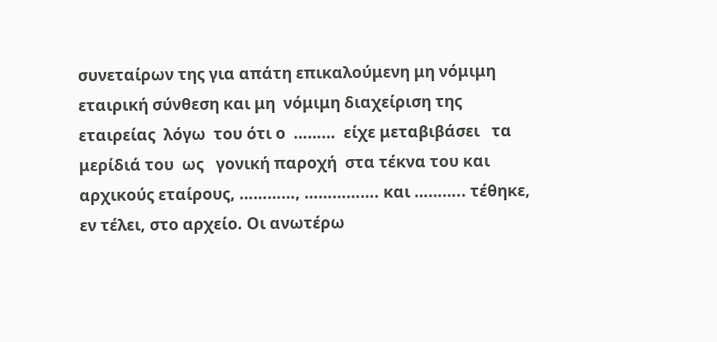συνεταίρων της για απάτη επικαλούμενη μη νόμιμη  εταιρική σύνθεση και μη  νόμιμη διαχείριση της εταιρείας  λόγω  του ότι ο  ………  είχε μεταβιβάσει   τα μερίδιά του  ως   γονική παροχή  στα τέκνα του και αρχικούς εταίρους, …………, ……………. και ……….. τέθηκε, εν τέλει, στο αρχείο. Οι ανωτέρω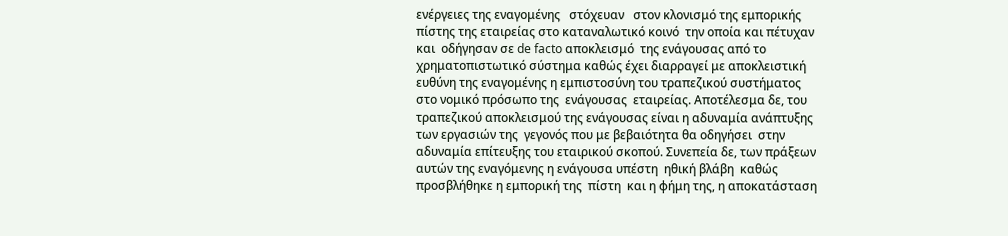ενέργειες της εναγομένης   στόχευαν   στον κλονισμό της εμπορικής πίστης της εταιρείας στο καταναλωτικό κοινό  την οποία και πέτυχαν  και  οδήγησαν σε de facto αποκλεισμό  της ενάγουσας από το χρηματοπιστωτικό σύστημα καθώς έχει διαρραγεί με αποκλειστική ευθύνη της εναγομένης η εμπιστοσύνη του τραπεζικού συστήματος στο νομικό πρόσωπο της  ενάγουσας  εταιρείας. Αποτέλεσμα δε, του τραπεζικού αποκλεισμού της ενάγουσας είναι η αδυναμία ανάπτυξης των εργασιών της  γεγονός που με βεβαιότητα θα οδηγήσει  στην αδυναμία επίτευξης του εταιρικού σκοπού. Συνεπεία δε, των πράξεων αυτών της εναγόμενης η ενάγουσα υπέστη  ηθική βλάβη  καθώς   προσβλήθηκε η εμπορική της  πίστη  και η φήμη της, η αποκατάσταση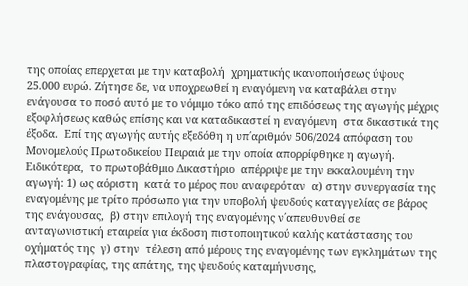της οποίας επερχεται με την καταβολή  χρηματικής ικανοποιήσεως ύψους 25.000 ευρώ. Ζήτησε δε, να υποχρεωθεί η εναγόμενη να καταβάλει στην ενάγουσα το ποσό αυτό με το νόμιμο τόκο από της επιδόσεως της αγωγής μέχρις εξοφλήσεως καθώς επίσης και να καταδικαστεί η εναγόμενη  στα δικαστικά της έξοδα.  Επί της αγωγής αυτής εξεδόθη η υπ΄αριθμόν 506/2024 απόφαση του Μονομελούς Πρωτοδικείου Πειραιά με την οποία απορρίφθηκε η αγωγή. Ειδικότερα,  το πρωτοβάθμιο Δικαστήριο  απέρριψε με την εκκαλουμένη την αγωγή: 1) ως αόριστη  κατά το μέρος που αναφερόταν  α) στην συνεργασία της εναγομένης με τρίτο πρόσωπο για την υποβολή ψευδούς καταγγελίας σε βάρος της ενάγουσας,  β) στην επιλογή της εναγομένης ν΄απευθυνθεί σε ανταγωνιστική εταιρεία για έκδοση πιστοποιητικού καλής κατάστασης του οχήματός της  γ) στην  τέλεση από μέρους της εναγομένης των εγκλημάτων της πλαστογραφίας, της απάτης, της ψευδούς καταμήνυσης,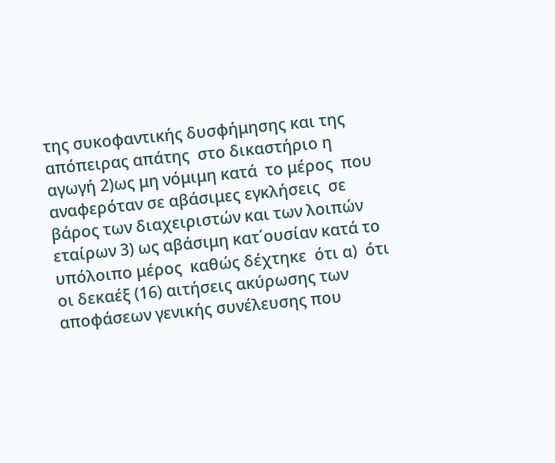της συκοφαντικής δυσφήμησης και της απόπειρας απάτης  στο δικαστήριο η αγωγή 2)ως μη νόμιμη κατά  το μέρος  που  αναφερόταν σε αβάσιμες εγκλήσεις  σε βάρος των διαχειριστών και των λοιπών εταίρων 3) ως αβάσιμη κατ΄ουσίαν κατά το υπόλοιπο μέρος  καθώς δέχτηκε  ότι α)  ότι οι δεκαέξ (16) αιτήσεις ακύρωσης των αποφάσεων γενικής συνέλευσης που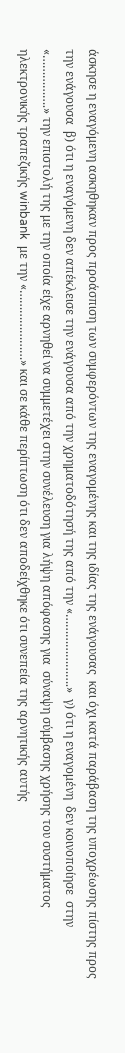άσκησε η εναγόμενη ασκηθηκαν προς προάσπιση των συμφερόντων της εναγομένης και της ιδίας της ενάγουσας  και όχι κατά παράβαση της υποχρέωσης πίστης προς την ενάγουσα  β) ότι η εναγόμενη δεν απέκλεισε την ενάγουσα από την χρηματοδότησή της από την «………………….»  γ) ότι η εναγομένη  δεν κοινοποίησε  στην «…………….» την επιστολή της με την οποία είχε αρνηθεί να συμμετέχει στην συνέλευση για λήψη απόφασης για  σύναψη σύμβασης χρήσης του συστήματος ηλεκτρονικής τραπεζικής winbank  με την «…………………» και σε κάθε περίπτωση ότι δεν αποδείχθηκε ότι συνεπεία της αρνητικής αυτής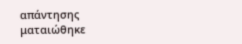απάντησης  ματαιώθηκε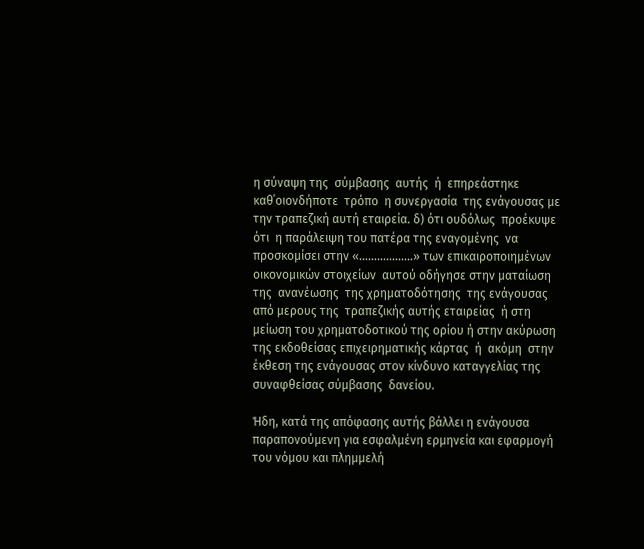η σύναψη της  σύμβασης  αυτής  ή  επηρεάστηκε  καθ΄οιονδήποτε  τρόπο  η συνεργασία  της ενάγουσας με την τραπεζική αυτή εταιρεία. δ) ότι ουδόλως  προέκυψε ότι  η παράλειψη του πατέρα της εναγομένης  να προσκομίσει στην «………………» των επικαιροποιημένων οικονομικών στοιχείων  αυτού οδήγησε στην ματαίωση της  ανανέωσης  της χρηματοδότησης  της ενάγουσας από μερους της  τραπεζικής αυτής εταιρείας  ή στη μείωση του χρηματοδοτικού της ορίου ή στην ακύρωση της εκδοθείσας επιχειρηματικής κάρτας  ή  ακόμη  στην έκθεση της ενάγουσας στον κίνδυνο καταγγελίας της συναφθείσας σύμβασης  δανείου.

Ήδη, κατά της απόφασης αυτής βάλλει η ενάγουσα  παραπονούμενη για εσφαλμένη ερμηνεία και εφαρμογή του νόμου και πλημμελή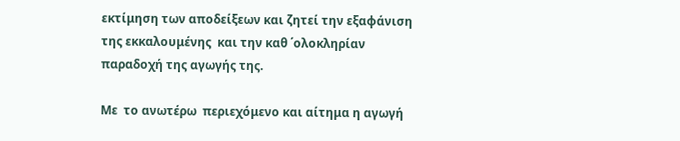εκτίμηση των αποδείξεων και ζητεί την εξαφάνιση  της εκκαλουμένης  και την καθ ΄ολοκληρίαν   παραδοχή της αγωγής της.

Με  το ανωτέρω  περιεχόμενο και αίτημα η αγωγή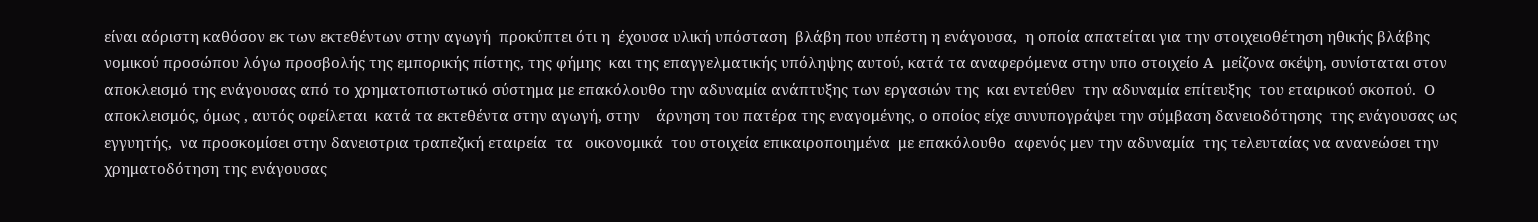είναι αόριστη καθόσον εκ των εκτεθέντων στην αγωγή  προκύπτει ότι η  έχουσα υλική υπόσταση  βλάβη που υπέστη η ενάγουσα,  η οποία απατείται για την στοιχειοθέτηση ηθικής βλάβης νομικού προσώπου λόγω προσβολής της εμπορικής πίστης, της φήμης  και της επαγγελματικής υπόληψης αυτού, κατά τα αναφερόμενα στην υπο στοιχείο Α  μείζονα σκέψη, συνίσταται στον αποκλεισμό της ενάγουσας από το χρηματοπιστωτικό σύστημα με επακόλουθο την αδυναμία ανάπτυξης των εργασιών της  και εντεύθεν  την αδυναμία επίτευξης  του εταιρικού σκοπού.  Ο αποκλεισμός, όμως , αυτός οφείλεται  κατά τα εκτεθέντα στην αγωγή, στην    άρνηση του πατέρα της εναγομένης, ο οποίος είχε συνυπογράψει την σύμβαση δανειοδότησης  της ενάγουσας ως εγγυητής,  να προσκομίσει στην δανειστρια τραπεζική εταιρεία  τα   οικονομικά  του στοιχεία επικαιροποιημένα  με επακόλουθο  αφενός μεν την αδυναμία  της τελευταίας να ανανεώσει την χρηματοδότηση της ενάγουσας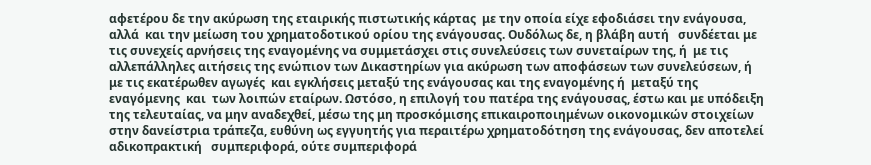αφετέρου δε την ακύρωση της εταιρικής πιστωτικής κάρτας  με την οποία είχε εφοδιάσει την ενάγουσα, αλλά  και την μείωση του χρηματοδοτικού ορίου της ενάγουσας. Ουδόλως δε, η βλάβη αυτή   συνδέεται με τις συνεχείς αρνήσεις της εναγομένης να συμμετάσχει στις συνελεύσεις των συνεταίρων της, ή  με τις αλλεπάλληλες αιτήσεις της ενώπιον των Δικαστηρίων για ακύρωση των αποφάσεων των συνελεύσεων, ή  με τις εκατέρωθεν αγωγές  και εγκλήσεις μεταξύ της ενάγουσας και της εναγομένης ή  μεταξύ της εναγόμενης  και  των λοιπών εταίρων. Ωστόσο, η επιλογή του πατέρα της ενάγουσας, έστω και με υπόδειξη της τελευταίας, να μην αναδεχθεί, μέσω της μη προσκόμισης επικαιροποιημένων οικονομικών στοιχείων στην δανείστρια τράπεζα, ευθύνη ως εγγυητής για περαιτέρω χρηματοδότηση της ενάγουσας, δεν αποτελεί αδικοπρακτική   συμπεριφορά, ούτε συμπεριφορά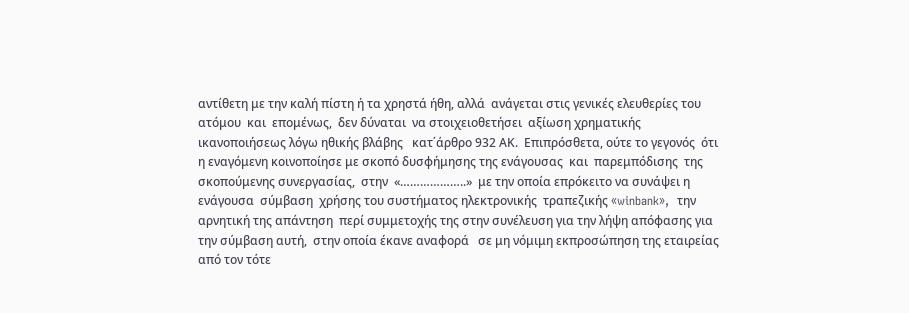αντίθετη με την καλή πίστη ή τα χρηστά ήθη, αλλά  ανάγεται στις γενικές ελευθερίες του ατόμου  και  επομένως,  δεν δύναται  να στοιχειοθετήσει  αξίωση χρηματικής ικανοποιήσεως λόγω ηθικής βλάβης   κατ΄άρθρο 932 ΑΚ.  Επιπρόσθετα, ούτε το γεγονός  ότι η εναγόμενη κοινοποίησε με σκοπό δυσφήμησης της ενάγουσας  και  παρεμπόδισης  της σκοπούμενης συνεργασίας,  στην  «………………..»  με την οποία επρόκειτο να συνάψει η ενάγουσα  σύμβαση  χρήσης του συστήματος ηλεκτρονικής  τραπεζικής «winbank»,  την αρνητική της απάντηση  περί συμμετοχής της στην συνέλευση για την λήψη απόφασης για την σύμβαση αυτή,  στην οποία έκανε αναφορά   σε μη νόμιμη εκπροσώπηση της εταιρείας από τον τότε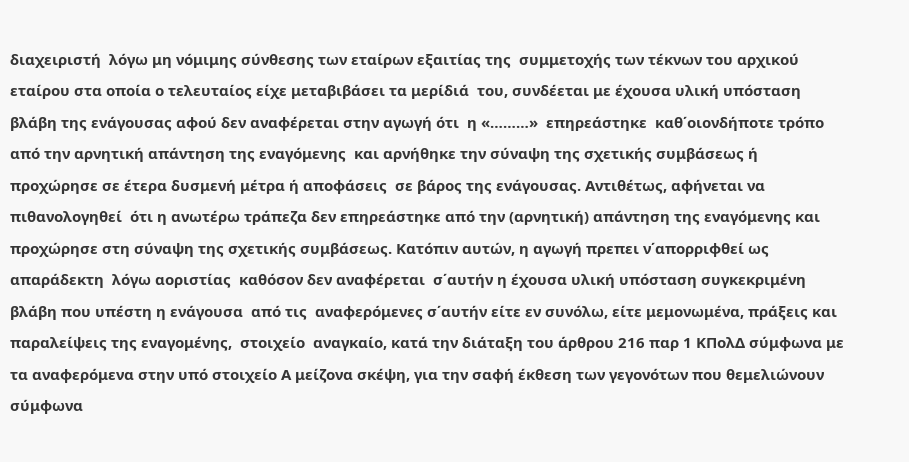διαχειριστή  λόγω μη νόμιμης σύνθεσης των εταίρων εξαιτίας της  συμμετοχής των τέκνων του αρχικού εταίρου στα οποία ο τελευταίος είχε μεταβιβάσει τα μερίδιά  του, συνδέεται με έχουσα υλική υπόσταση βλάβη της ενάγουσας αφού δεν αναφέρεται στην αγωγή ότι  η «………»  επηρεάστηκε  καθ΄οιονδήποτε τρόπο  από την αρνητική απάντηση της εναγόμενης  και αρνήθηκε την σύναψη της σχετικής συμβάσεως ή προχώρησε σε έτερα δυσμενή μέτρα ή αποφάσεις  σε βάρος της ενάγουσας. Αντιθέτως, αφήνεται να πιθανολογηθεί  ότι η ανωτέρω τράπεζα δεν επηρεάστηκε από την (αρνητική) απάντηση της εναγόμενης και προχώρησε στη σύναψη της σχετικής συμβάσεως. Κατόπιν αυτών, η αγωγή πρεπει ν΄απορριφθεί ως απαράδεκτη  λόγω αοριστίας  καθόσον δεν αναφέρεται  σ΄αυτήν η έχουσα υλική υπόσταση συγκεκριμένη  βλάβη που υπέστη η ενάγουσα  από τις  αναφερόμενες σ΄αυτήν είτε εν συνόλω, είτε μεμονωμένα, πράξεις και παραλείψεις της εναγομένης,  στοιχείο  αναγκαίο, κατά την διάταξη του άρθρου 216 παρ 1 ΚΠολΔ σύμφωνα με  τα αναφερόμενα στην υπό στοιχείο Α μείζονα σκέψη, για την σαφή έκθεση των γεγονότων που θεμελιώνουν σύμφωνα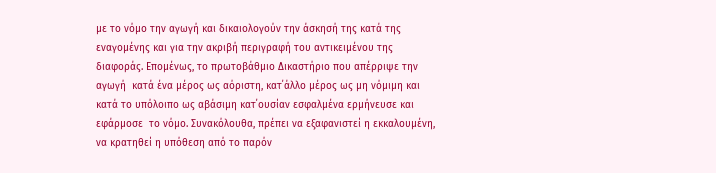με το νόμο την αγωγή και δικαιολογούν την άσκησή της κατά της εναγομένης και για την ακριβή περιγραφή του αντικειμένου της διαφοράς. Επομένως, το πρωτοβάθμιο Δικαστήριο που απέρριψε την αγωγή  κατά ένα μέρος ως αόριστη, κατ΄άλλο μέρος ως μη νόμιμη και κατά το υπόλοιπο ως αβάσιμη κατ΄ουσίαν εσφαλμένα ερμήνευσε και  εφάρμοσε  το νόμο. Συνακόλουθα, πρέπει να εξαφανιστεί η εκκαλουμένη, να κρατηθεί η υπόθεση από το παρόν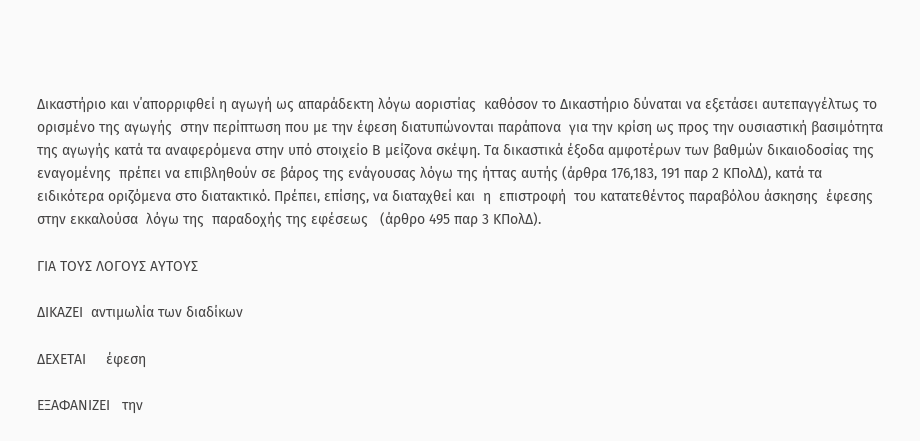Δικαστήριο και ν΄απορριφθεί η αγωγή ως απαράδεκτη λόγω αοριστίας  καθόσον το Δικαστήριο δύναται να εξετάσει αυτεπαγγέλτως το ορισμένο της αγωγής  στην περίπτωση που με την έφεση διατυπώνονται παράπονα  για την κρίση ως προς την ουσιαστική βασιμότητα της αγωγής κατά τα αναφερόμενα στην υπό στοιχείο Β μείζονα σκέψη. Τα δικαστικά έξοδα αμφοτέρων των βαθμών δικαιοδοσίας της εναγομένης  πρέπει να επιβληθούν σε βάρος της ενάγουσας λόγω της ήττας αυτής (άρθρα 176,183, 191 παρ 2 ΚΠολΔ), κατά τα ειδικότερα οριζόμενα στο διατακτικό. Πρέπει, επίσης, να διαταχθεί και  η  επιστροφή  του κατατεθέντος παραβόλου άσκησης  έφεσης  στην εκκαλούσα  λόγω της  παραδοχής της εφέσεως   (άρθρο 495 παρ 3 ΚΠολΔ).

ΓΙΑ ΤΟΥΣ ΛΟΓΟΥΣ ΑΥΤΟΥΣ

ΔΙΚΑΖΕΙ  αντιμωλία των διαδίκων

ΔΕΧΕΤΑΙ     έφεση

ΕΞΑΦΑΝΙΖΕΙ   την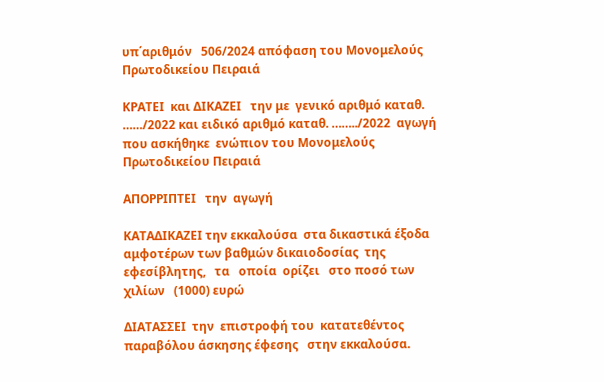υπ΄αριθμόν   506/2024 απόφαση του Μονομελούς Πρωτοδικείου Πειραιά

ΚΡΑΤΕΙ  και ΔΙΚΑΖΕΙ   την με  γενικό αριθμό καταθ. ……/2022 και ειδικό αριθμό καταθ. ……../2022  αγωγή που ασκήθηκε  ενώπιον του Μονομελούς Πρωτοδικείου Πειραιά

ΑΠΟΡΡΙΠΤΕΙ   την  αγωγή

ΚΑΤΑΔΙΚΑΖΕΙ την εκκαλούσα  στα δικαστικά έξοδα  αμφοτέρων των βαθμών δικαιοδοσίας  της  εφεσίβλητης,   τα   οποία  ορίζει   στο ποσό των  χιλίων   (1000) ευρώ

ΔΙΑΤΑΣΣΕΙ  την  επιστροφή του  κατατεθέντος παραβόλου άσκησης έφεσης   στην εκκαλούσα.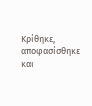Κρίθηκε, αποφασίσθηκε και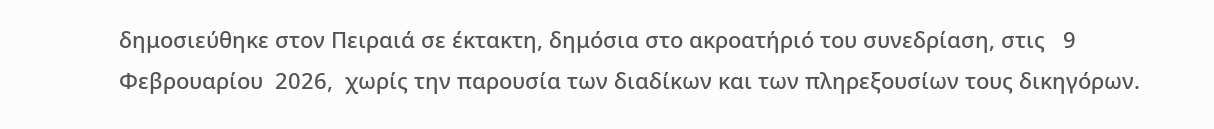δημοσιεύθηκε στον Πειραιά σε έκτακτη, δημόσια στο ακροατήριό του συνεδρίαση, στις   9 Φεβρουαρίου  2026,  χωρίς την παρουσία των διαδίκων και των πληρεξουσίων τους δικηγόρων.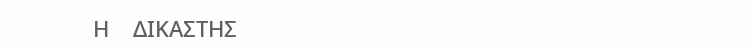Η    ΔΙΚΑΣΤΗΣ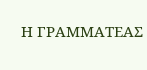Η ΓΡΑΜΜΑΤΕΑΣ